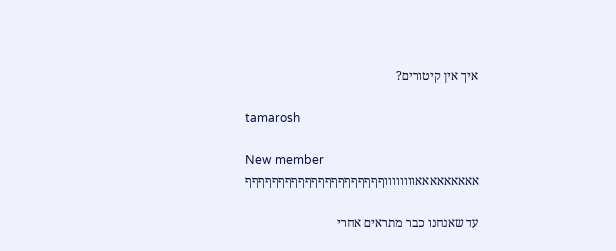איך אין קיטורים?

tamarosh

New member
אאאאאאאאאווווווווףףףףףףףףףףףףףףףףףףףףף

עד שאנחנו כבר מתראים אחרי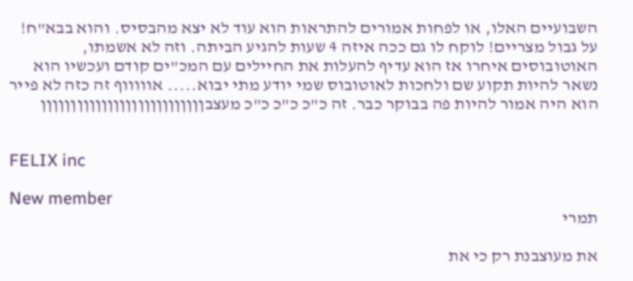השבועיים האלו, או לפחות אמורים להתראות הוא עוד לא יצא מהבסיס. והוא בבא"ח! על גבול מצריים! לוקח לו גם ככה איזה 4 שעות להגיע הביתה. וזה לא אשמתו, האוטובוסים איחרו אז הוא עדיף להעלות את החיילים עם המכ"ים קודם ועכשיו הוא נשאר להיות תקוע שם ולחכות לאוטובוס שמי יודע מתי יבוא..... אוווווף זה כזה לא פייר הוא היה אמור להיות פה בבוקר כבר. זה כ"כ כ"כ כ"כ מעצבןןןןןןןןןןןןןןןןןןןןןןןןןןן


FELIX inc

New member
תמרי

את מעוצבנת רק כי את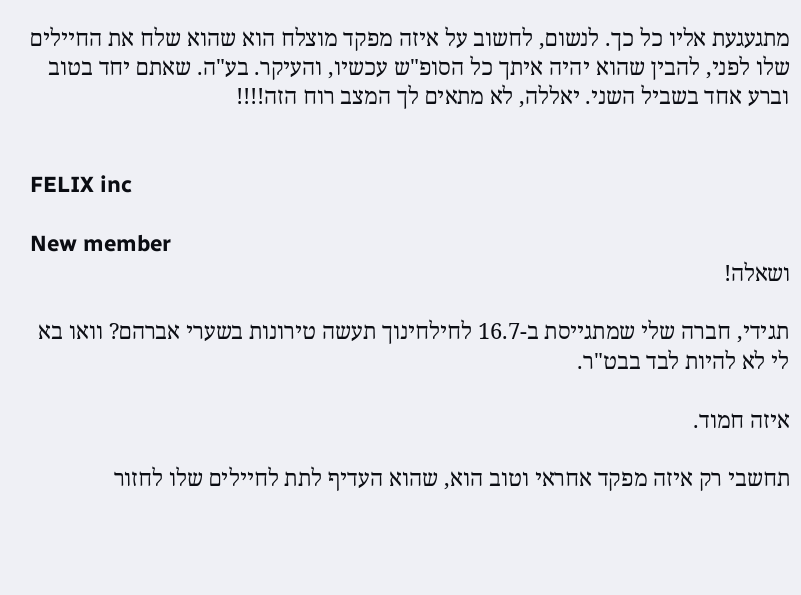מתגעגעת אליו כל כך. לנשום, לחשוב על איזה מפקד מוצלח הוא שהוא שלח את החיילים שלו לפני, להבין שהוא יהיה איתך כל הסופ"ש עכשיו, והעיקר. בע"ה. שאתם יחד בטוב וברע אחד בשביל השני. יאללה, לא מתאים לך המצב רוח הזה!!!!


FELIX inc

New member
ושאלה!

תגידי, חברה שלי שמתגייסת ב-16.7 לחילחינוך תעשה טירונות בשערי אברהם? וואו בא לי לא להיות לבד בבט"ר.

איזה חמוד.

תחשבי רק איזה מפקד אחראי וטוב הוא, שהוא העדיף לתת לחיילים שלו לחזור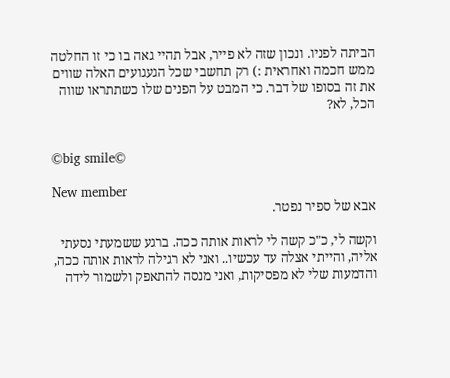הביתה לפניו. ונכון שזה לא פייר, אבל תהיי גאה בו כי זו החלטה ממש חכמה ואחראית :) רק תחשבי שכל הגעגועים האלה שווים את זה בסופו של דבר. כי המבט על הפנים שלו כשתתראו שווה הכל, לא?


©big smile©

New member
אבא של ספיר נפטר.

וקשה לי, כ"כ קשה לי לראות אותה ככה. ברגע ששמעתי נסעתי אליה, והייתי אצלה עד עכשיו.. ואני לא רגילה לראות אותה ככה, והדמעות שלי לא מפסיקות, ואני מנסה להתאפק ולשמור לידה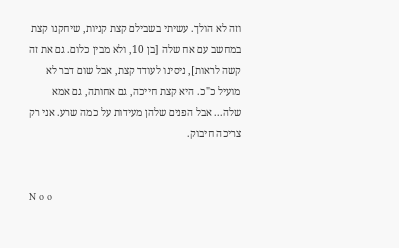וזה לא הולך. עשיתי בשבילם קצת קניות, שיחקנו קצת במחשב עם אח שלה [בן 10, ולא מבין כלום. גם את זה קשה לראות], ניסינו לעודד קצת, אבל שום דבר לא מועיל כ"כ. היא קצת חייכה, גם אחותה, גם אמא שלה... אבל הפנים שלהן מעידות על כמה שרע. אני רק צריכה חיבוק.


N o o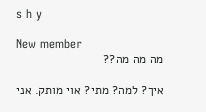s h y

New member
מה מה מה??

איך? למה? מתי? אוי מותק. אני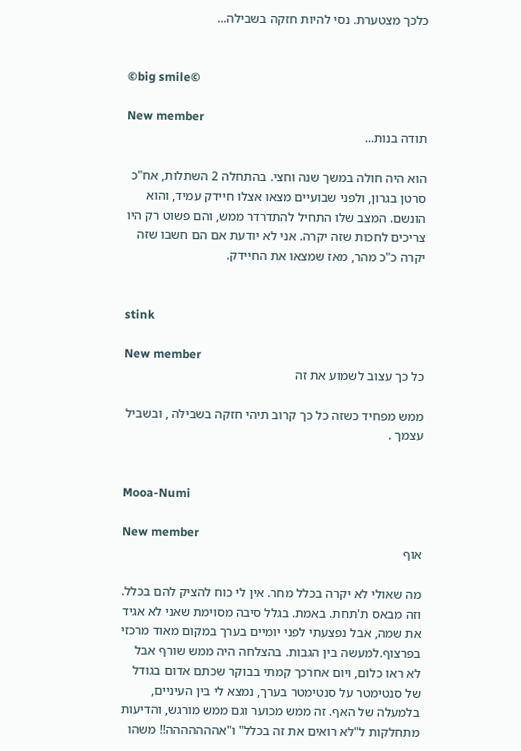כלכך מצטערת. נסי להיות חזקה בשבילה...


©big smile©

New member
תודה בנות...

הוא היה חולה במשך שנה וחצי. בהתחלה 2 השתלות, אח"כ סרטן בגרון, ולפני שבועיים מצאו אצלו חיידק עמיד, והוא הונשם. המצב שלו התחיל להתדרדר ממש, והם פשוט רק היו צריכים לחכות שזה יקרה. אני לא יודעת אם הם חשבו שזה יקרה כ"כ מהר, מאז שמצאו את החיידק.


stink

New member
כל כך עצוב לשמוע את זה

ממש מפחיד כשזה כל כך קרוב תיהי חזקה בשבילה , ובשביל עצמך .


Mooa-Numi

New member
אוף

מה שאולי לא יקרה בכלל מחר. אין לי כוח להציק להם בכלל. וזה מבאס ת'תחת. באמת. בגלל סיבה מסוימת שאני לא אגיד את שמה, אבל נפצעתי לפני יומיים בערך במקום מאוד מרכזי בפרצוף.למעשה בין הגבות. בהצלחה היה ממש שורף אבל לא ראו כלום, ויום אחרכך קמתי בבוקר שכתם אדום בגודל של סנטימטר על סנטימטר בערך, נמצא לי בין העיניים, בלמעלה של האף. זה ממש מכוער וגם ממש מורגש, והדיעות מתחלקות ל"לא רואים את זה בכלל" ו"אההההההה!! משהו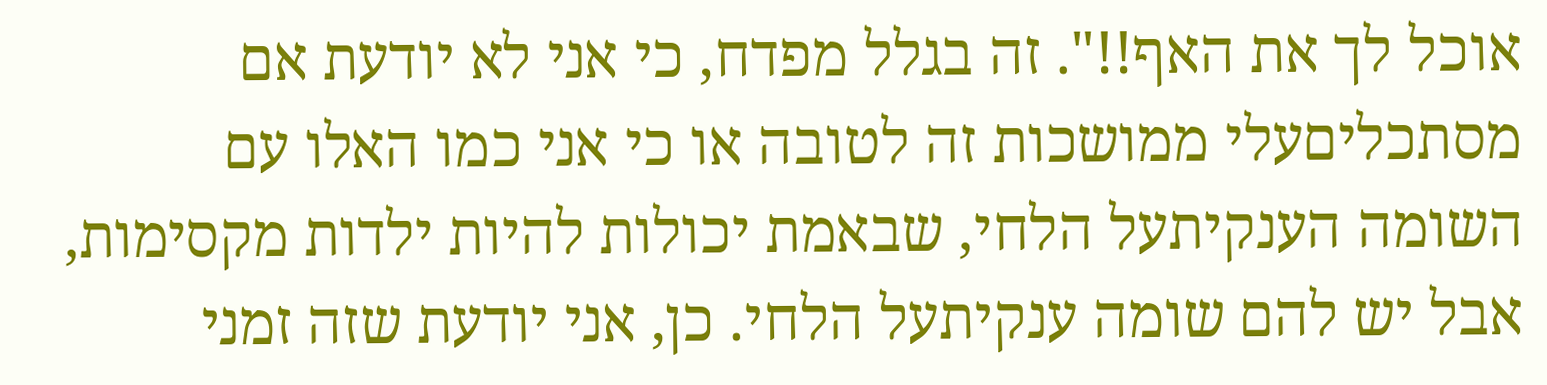אוכל לך את האף!!". זה בגלל מפדח, כי אני לא יודעת אם מסתכליםעלי ממושכות זה לטובה או כי אני כמו האלו עם השומה הענקיתעל הלחי, שבאמת יכולות להיות ילדות מקסימות, אבל יש להם שומה ענקיתעל הלחי. כן, אני יודעת שזה זמני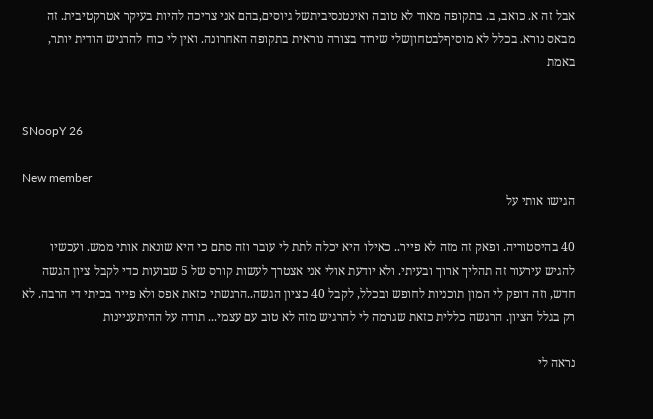אבל זה א. כואב, ב. בתקופה מאוד לא טובה ואינטנסיביתשל גיוסים,בהם אני צריכה להיות בעיקר אטרקטיבית. זה מבאס נורא. בכלל לא מוסיףלבטחוןשלי שירוד בצורה נוראית בתקופה האחרונה. ואין לי כוח להרגיש הודית יותר, באמת


SNoopY 26

New member
הגישו אותי על

40 בהיסטוריה. ופאק זה מזה לא פייר.. כאילו היא יכלה לתת לי עובר וזה סתם כי היא שונאת אותי ממש. ועכשיו להגיש עירעור זה תהליך ארוך ובעיתי. ולא יודעת אולי אני אצטרך לעשות קורס של 5 שבועות כדי לקבל ציון הגשה חדש, וזה דופק לי המון תוכניות לחופש ובכלל, לקבל 40 כציון הגשה..הרגשתי כזאת אפס ולא פייר בכיתי די הרבה. לא רק בגלל הציון. הרגשה כללית כזאת שגרמה לי להרגיש מזה לא טוב עם עצמי... תודה על ההיתעניינות

נראה לי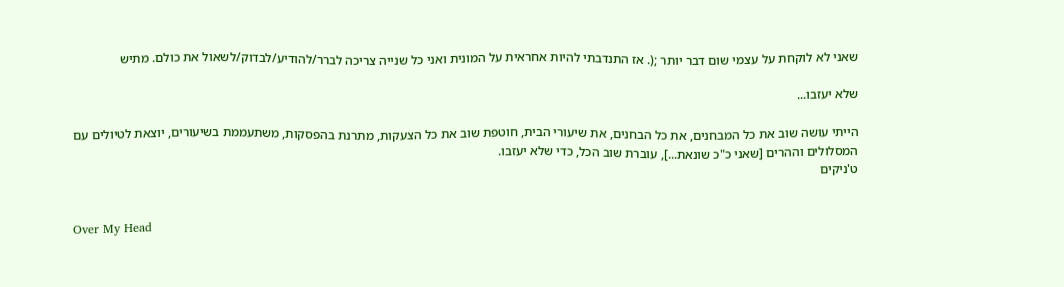שאני לא לוקחת על עצמי שום דבר יותר ;(. אז התנדבתי להיות אחראית על המונית ואני כל שנייה צריכה לברר/להודיע/לבדוק/לשאול את כולם. מתיש

שלא יעזבו...

הייתי עושה שוב את כל המבחנים, את כל הבחנים, את שיעורי הבית, חוטפת שוב את כל הצעקות, מתרנת בהפסקות, משתעממת בשיעורים, יוצאת לטיולים עם המסלולים וההרים [שאני כ"כ שונאת...], עוברת שוב הכל, כדי שלא יעזבו.
ט'ניקים


Over My Head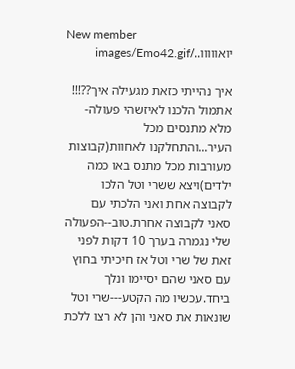New member
יואווווו../images/Emo42.gif

איך נהייתי כזאת מגעילה איך??!!! אתמול הלכנו לאיזשהי פעולה- מלא מתנסים מכל העיר...והתחלקנו לאחוות(קבוצות מעורבות מכל מתנס באו כמה ילדים)ויצא ששרי וטל הלכו לקבוצה אחת ואני הלכתי עם סאני לקבוצה אחרת.טוב--הפעולה שלי נגמרה בערך 10 דקות לפני זאת של שרי וטל אז חיכיתי בחוץ עם סאני שהם יסיימו ונלך ביחד.עכשיו מה הקטע---שרי וטל שונאות את סאני והן לא רצו ללכת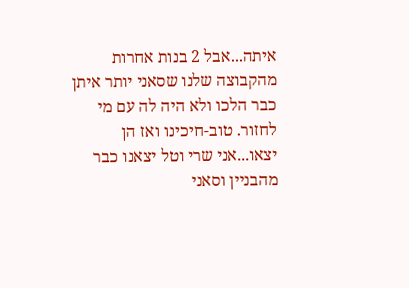איתה...אבל 2 בנות אחרות מהקבוצה שלנו שסאני יותר איתן כבר הלכו ולא היה לה עם מי לחזור. טוב-חיכינו ואז הן יצאו...אני שרי וטל יצאנו כבר מהבניין וסאני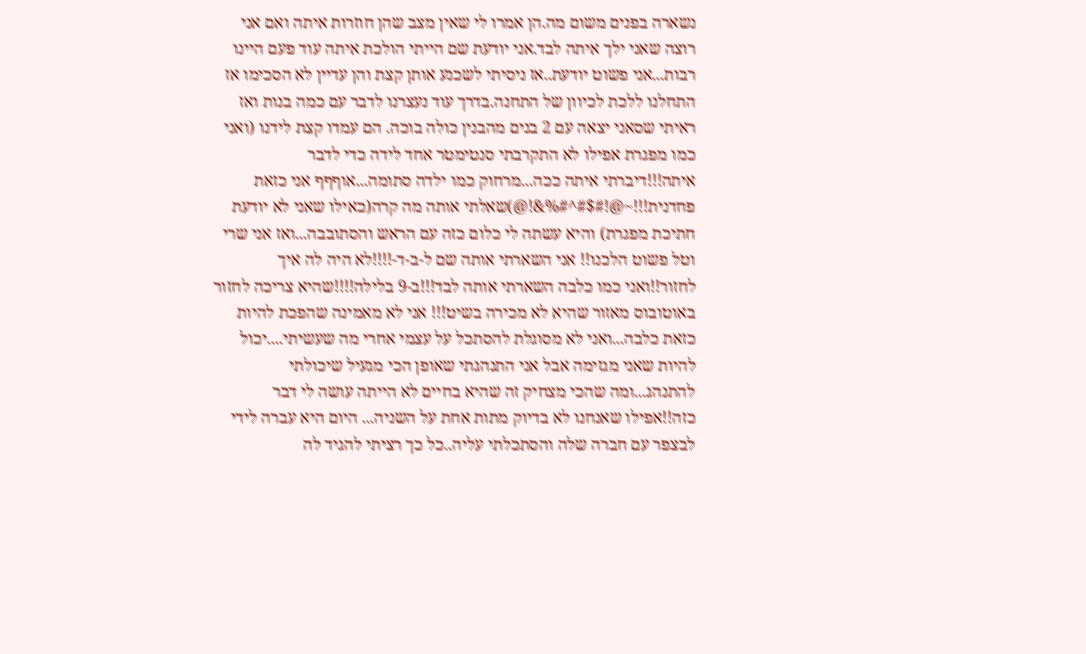נשארה בפנים משום מה.הן אמרו לי שאין מצב שהן חוזרות איתה ואם אני רוצה שאני ילך איתה לבד.אני יודעת שם הייתי הולכת איתה עוד פעם היינו רבות...אני פשוט יודעת..אז ניסיתי לשכנע אותן קצת והן עדיין לא הסכימו אז התחלנו ללכת לכיוון של התחנה.בדרך עוד נעצרנו לדבר עם כמה בנות ואז ראיתי שסאני יצאה עם 2 בנים מהבנין כולה בוכה. הם עמדו קצת לידנו (ואני כמו מפגרת אפילו לא התקרבתי סנטימטר אחד לידה כדי לדבר איתה!!!דיברתי איתה ככה...מרחוק כמו ילדה סתומה...אוףףף אני כזאת פחדנית!!!~@!#$#^#%&!@)שאלתי אותה מה קרה(כאילו שאני לא יודעת חתיכת מפגרת) והיא עשתה לי כלום כזה עם הראש והסתובבה...ואז אני שרי וטל פשוט הלכנו!! אני השארתי אותה שם ל-ב-ד-!!!!לא היה לה איך לחזור!!ואני כמו כלבה השארתי אותה לבד!!!ב-9 בלילה!!!!שהיא צריכה לחזור באוטובוס מאזור שהיא לא מכירה בשיט!!! אני לא מאמינה שהפכת להיות כזאת כלבה...ואני לא מסוגלת להסתכל על עצמי אחרי מה שעשיתי....יכול להיות שאני מגזימה אבל אני התנהגתי שאופן הכי מגעיל שיכולתי להתנהג...ומה שהכי מצחיק זה שהיא בחיים לא הייתה עושה לי דבר כזה!!אפילו שאנחנו לא בדיוק מתות אחת על השניה... היום היא עברה לידי לבצפר עם חברה שלה והסתכלתי עליה..כל כך רציתי להגיד לה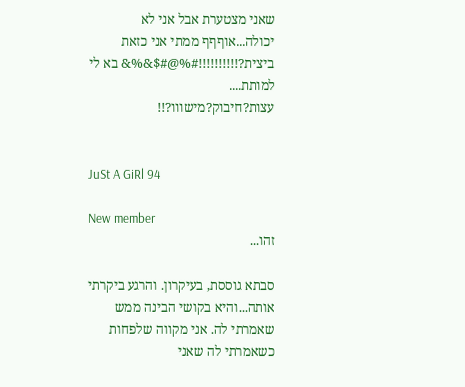שאני מצטערת אבל אני לא יכולה...אוףףף ממתי אני כזאת ביצית?!!!!!!!!!!#%@#$&%& בא לי למותת....
עצות?חיבוק?מישווו?!!


JuSt A GiRl 94

New member
זהו...

סבתא גוססת, בעיקרון. והרגע ביקרתי אותה...והיא בקושי הבינה ממש שאמרתי לה. אני מקווה שלפחות כשאמרתי לה שאני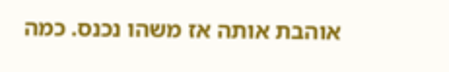אוהבת אותה אז משהו נכנס. כמה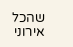שהכל אירוני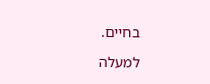בחיים.

למעלה